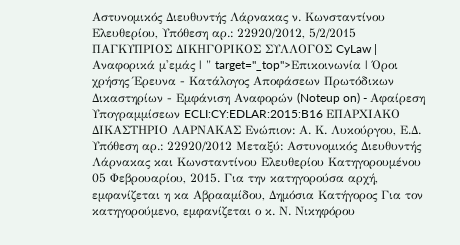Αστυνομικός Διευθυντής Λάρνακας ν. Κωνσταντίνου Ελευθερίου, Υπόθεση αρ.: 22920/2012, 5/2/2015 ΠΑΓΚΥΠΡΙΟΣ ΔΙΚΗΓΟΡΙΚΟΣ ΣΥΛΛΟΓΟΣ CyLaw | Αναφορικά μ'εμάς | " target="_top">Επικοινωνία | Όροι χρήσης Έρευνα - Κατάλογος Αποφάσεων Πρωτόδικων Δικαστηρίων - Εμφάνιση Αναφορών (Noteup on) - Αφαίρεση Υπογραμμίσεων ECLI:CY:EDLAR:2015:B16 ΕΠΑΡΧΙΑΚΟ ΔΙΚΑΣΤΗΡΙΟ ΛΑΡΝΑΚΑΣ Ενώπιον: Α. Κ. Λυκούργου, Ε.Δ. Υπόθεση αρ.: 22920/2012 Μεταξύ: Αστυνομικός Διευθυντής Λάρνακας και Κωνσταντίνου Ελευθερίου Κατηγορουμένου 05 Φεβρουαρίου, 2015. Για την κατηγορούσα αρχή, εμφανίζεται η κα Αβρααμίδου, Δημόσια Κατήγορος Για τον κατηγορούμενο, εμφανίζεται ο κ. Ν. Νικηφόρου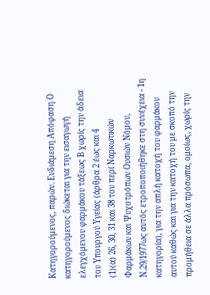Κατηγορούμενος, παρών. Ενδιάμεση Απόφαση Ο κατηγορούμενος διώκεται για την εισαγωγή ελεγχόμενου φαρμάκου τάξεως Β χωρίς την άδεια του Υπουργού Υγείας (άρθρα 2 έως και 4
(1)(α) 26, 30, 31 και 38 του περί Ναρκωτικών Φαρμάκων και Ψυχοτρόπων Ουσιών Νόμου, Ν.29/1977ως αυτός ετροποποιήθηκε στη συνέχεια - 1η κατηγορία), για την απλή κατοχή του φαρμάκου αυτού καθώς και για την κατοχή του με σκοπό την προμήθεια σε άλλα πρόσωπα, ομοίως, χωρίς την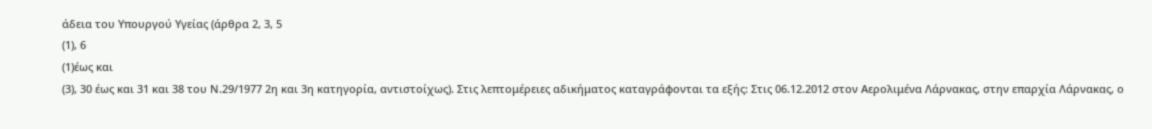άδεια του Υπουργού Υγείας (άρθρα 2, 3, 5
(1), 6
(1)έως και
(3), 30 έως και 31 και 38 του Ν.29/1977 2η και 3η κατηγορία, αντιστοίχως). Στις λεπτομέρειες αδικήματος καταγράφονται τα εξής: Στις 06.12.2012 στον Αερολιμένα Λάρνακας, στην επαρχία Λάρνακας, ο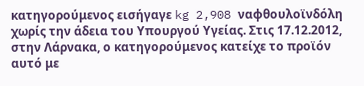κατηγορούμενος εισήγαγε kg 2,908 ναφθουλοϊνδόλη χωρίς την άδεια του Υπουργού Υγείας. Στις 17.12.2012, στην Λάρνακα, ο κατηγορούμενος κατείχε το προϊόν αυτό με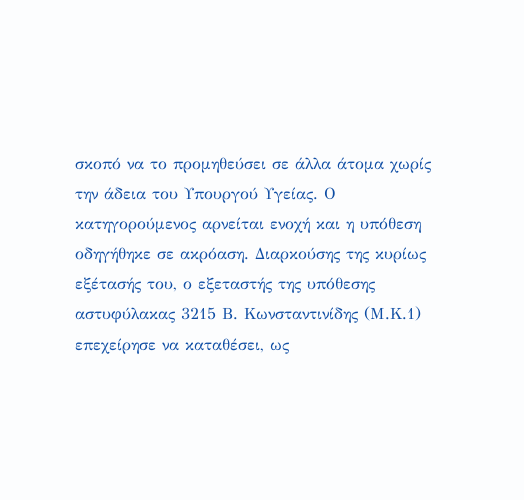σκοπό να το προμηθεύσει σε άλλα άτομα χωρίς την άδεια του Υπουργού Υγείας. Ο κατηγορούμενος αρνείται ενοχή και η υπόθεση οδηγήθηκε σε ακρόαση. Διαρκούσης της κυρίως εξέτασής του, ο εξεταστής της υπόθεσης αστυφύλακας 3215 Β. Κωνσταντινίδης (Μ.Κ.1) επεχείρησε να καταθέσει, ως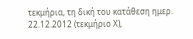τεκμήρια, τη δική του κατάθεση ημερ. 22.12.2012 (τεκμήριο Χ),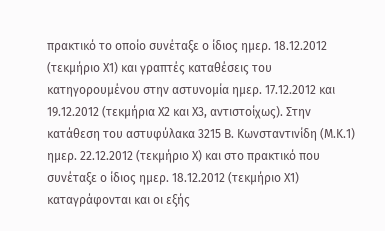πρακτικό το οποίο συνέταξε ο ίδιος ημερ. 18.12.2012 (τεκμήριο Χ1) και γραπτές καταθέσεις του κατηγορουμένου στην αστυνομία ημερ. 17.12.2012 και 19.12.2012 (τεκμήρια Χ2 και Χ3, αντιστοίχως). Στην κατάθεση του αστυφύλακα 3215 Β. Κωνσταντινίδη (Μ.Κ.1) ημερ. 22.12.2012 (τεκμήριο Χ) και στο πρακτικό που συνέταξε ο ίδιος ημερ. 18.12.2012 (τεκμήριο Χ1) καταγράφονται και οι εξής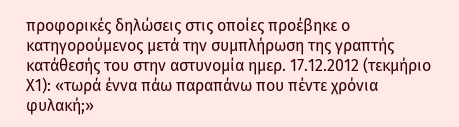προφορικές δηλώσεις στις οποίες προέβηκε ο κατηγορούμενος μετά την συμπλήρωση της γραπτής κατάθεσής του στην αστυνομία ημερ. 17.12.2012 (τεκμήριο Χ1): «τωρά έννα πάω παραπάνω που πέντε χρόνια φυλακή;»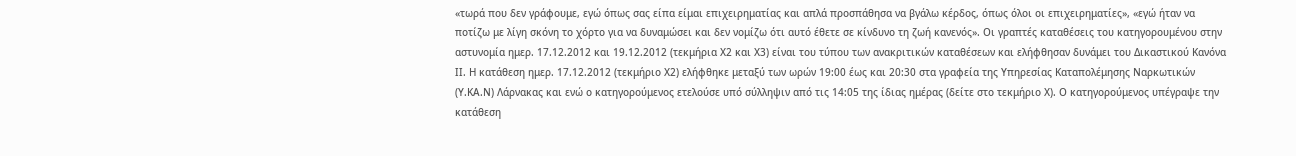«τωρά που δεν γράφουμε, εγώ όπως σας είπα είμαι επιχειρηματίας και απλά προσπάθησα να βγάλω κέρδος, όπως όλοι οι επιχειρηματίες», «εγώ ήταν να ποτίζω με λίγη σκόνη το χόρτο για να δυναμώσει και δεν νομίζω ότι αυτό έθετε σε κίνδυνο τη ζωή κανενός». Οι γραπτές καταθέσεις του κατηγορουμένου στην αστυνομία ημερ. 17.12.2012 και 19.12.2012 (τεκμήρια Χ2 και Χ3) είναι του τύπου των ανακριτικών καταθέσεων και ελήφθησαν δυνάμει του Δικαστικού Κανόνα ΙΙ. Η κατάθεση ημερ. 17.12.2012 (τεκμήριο Χ2) ελήφθηκε μεταξύ των ωρών 19:00 έως και 20:30 στα γραφεία της Υπηρεσίας Καταπολέμησης Ναρκωτικών (Υ.ΚΑ.Ν) Λάρνακας και ενώ ο κατηγορούμενος ετελούσε υπό σύλληψιν από τις 14:05 της ίδιας ημέρας (δείτε στο τεκμήριο Χ). Ο κατηγορούμενος υπέγραψε την κατάθεση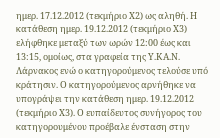ημερ. 17.12.2012 (τεκμήριο Χ2) ως αληθή. Η κατάθεση ημερ. 19.12.2012 (τεκμήριο Χ3) ελήφθηκε μεταξύ των ωρών 12:00 έως και 13:15, ομοίως, στα γραφεία της Υ.ΚΑ.Ν. Λάρνακος ενώ ο κατηγορούμενος τελούσε υπό κράτησιν. Ο κατηγορούμενος αρνήθηκε να υπογράψει την κατάθεση ημερ. 19.12.2012 (τεκμήριο Χ3). Ο ευπαίδευτος συνήγορος του κατηγορουμένου προέβαλε ένσταση στην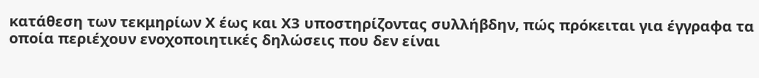κατάθεση των τεκμηρίων Χ έως και Χ3 υποστηρίζοντας συλλήβδην, πώς πρόκειται για έγγραφα τα οποία περιέχουν ενοχοποιητικές δηλώσεις που δεν είναι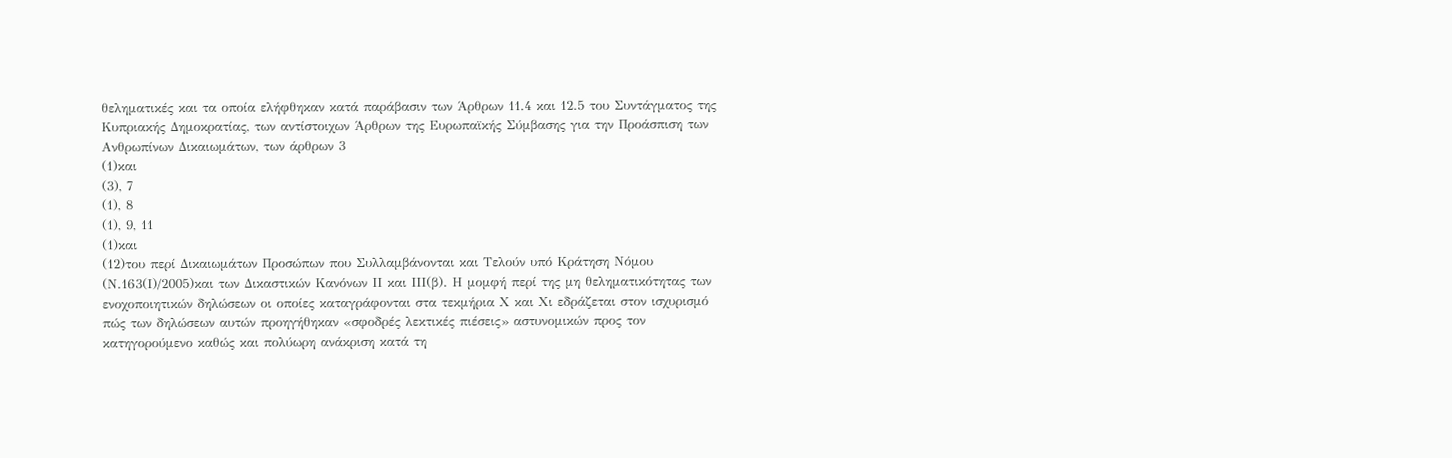θεληματικές και τα οποία ελήφθηκαν κατά παράβασιν των Άρθρων 11.4 και 12.5 του Συντάγματος της Κυπριακής Δημοκρατίας, των αντίστοιχων Άρθρων της Ευρωπαϊκής Σύμβασης για την Προάσπιση των Ανθρωπίνων Δικαιωμάτων, των άρθρων 3
(1)και
(3), 7
(1), 8
(1), 9, 11
(1)και
(12)του περί Δικαιωμάτων Προσώπων που Συλλαμβάνονται και Τελούν υπό Κράτηση Νόμου (Ν.163(Ι)/2005)και των Δικαστικών Κανόνων ΙΙ και ΙΙΙ(β). Η μομφή περί της μη θεληματικότητας των ενοχοποιητικών δηλώσεων οι οποίες καταγράφονται στα τεκμήρια Χ και Χι εδράζεται στον ισχυρισμό πώς των δηλώσεων αυτών προηγήθηκαν «σφοδρές λεκτικές πιέσεις» αστυνομικών προς τον κατηγορούμενο καθώς και πολύωρη ανάκριση κατά τη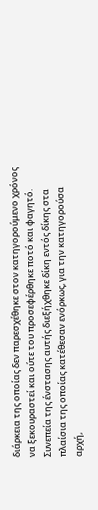διάρκεια της οποίας δεν παρεσχέθηκε στον κατηγορούμενο χρόνος να ξεκουραστεί και ούτε του προσεφέρθηκε ποτό και φαγητό. Συνεπεία της ένστασης αυτής διεξήχθηκε δίκη εντός δίκης στα πλαίσια της οποίας κατέθεσαν ενόρκως, για την κατηγορούσα αρχή,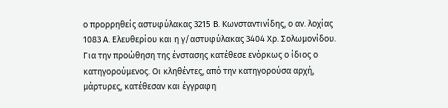ο προρρηθείς αστυφύλακας 3215 Β. Κωνσταντινίδης, ο αν. λοχίας 1083 Α. Ελευθερίου και η γ/αστυφύλακας 3404 Χρ. Σολωμονίδου. Για την προώθηση της ένστασης κατέθεσε ενόρκως ο ίδιος ο κατηγορούμενος. Οι κληθέντες, από την κατηγορούσα αρχή, μάρτυρες, κατέθεσαν και έγγραφη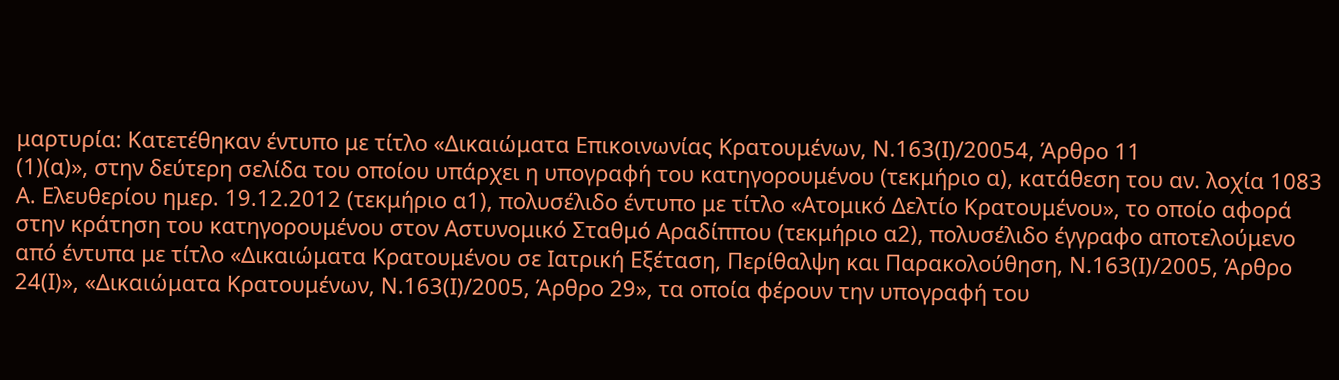μαρτυρία: Κατετέθηκαν έντυπο με τίτλο «Δικαιώματα Επικοινωνίας Κρατουμένων, Ν.163(Ι)/20054, Άρθρο 11
(1)(α)», στην δεύτερη σελίδα του οποίου υπάρχει η υπογραφή του κατηγορουμένου (τεκμήριο α), κατάθεση του αν. λοχία 1083 Α. Ελευθερίου ημερ. 19.12.2012 (τεκμήριο α1), πολυσέλιδο έντυπο με τίτλο «Ατομικό Δελτίο Κρατουμένου», το οποίο αφορά στην κράτηση του κατηγορουμένου στον Αστυνομικό Σταθμό Αραδίππου (τεκμήριο α2), πολυσέλιδο έγγραφο αποτελούμενο από έντυπα με τίτλο «Δικαιώματα Κρατουμένου σε Ιατρική Εξέταση, Περίθαλψη και Παρακολούθηση, Ν.163(Ι)/2005, Άρθρο 24(Ι)», «Δικαιώματα Κρατουμένων, Ν.163(Ι)/2005, Άρθρο 29», τα οποία φέρουν την υπογραφή του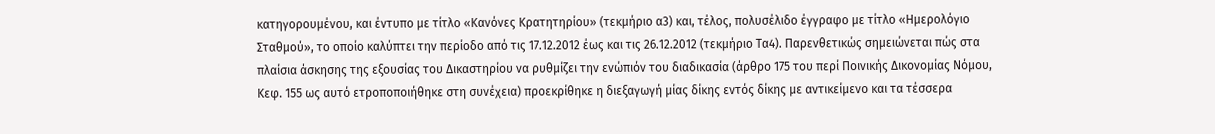κατηγορουμένου, και έντυπο με τίτλο «Κανόνες Κρατητηρίου» (τεκμήριο α3) και, τέλος, πολυσέλιδο έγγραφο με τίτλο «Ημερολόγιο Σταθμού», το οποίο καλύπτει την περίοδο από τις 17.12.2012 έως και τις 26.12.2012 (τεκμήριο Τα4). Παρενθετικώς σημειώνεται πώς στα πλαίσια άσκησης της εξουσίας του Δικαστηρίου να ρυθμίζει την ενώπιόν του διαδικασία (άρθρο 175 του περί Ποινικής Δικονομίας Νόμου, Κεφ. 155 ως αυτό ετροποποιήθηκε στη συνέχεια) προεκρίθηκε η διεξαγωγή μίας δίκης εντός δίκης με αντικείμενο και τα τέσσερα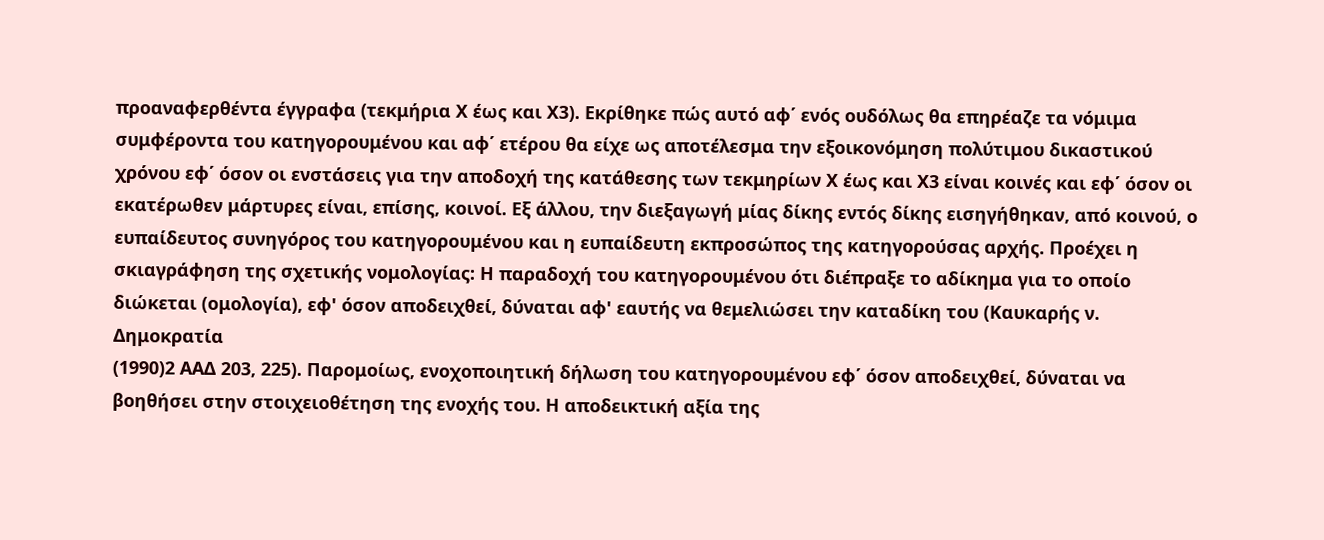προαναφερθέντα έγγραφα (τεκμήρια Χ έως και Χ3). Εκρίθηκε πώς αυτό αφ΄ ενός ουδόλως θα επηρέαζε τα νόμιμα συμφέροντα του κατηγορουμένου και αφ΄ ετέρου θα είχε ως αποτέλεσμα την εξοικονόμηση πολύτιμου δικαστικού χρόνου εφ΄ όσον οι ενστάσεις για την αποδοχή της κατάθεσης των τεκμηρίων Χ έως και Χ3 είναι κοινές και εφ΄ όσον οι εκατέρωθεν μάρτυρες είναι, επίσης, κοινοί. Εξ άλλου, την διεξαγωγή μίας δίκης εντός δίκης εισηγήθηκαν, από κοινού, ο ευπαίδευτος συνηγόρος του κατηγορουμένου και η ευπαίδευτη εκπροσώπος της κατηγορούσας αρχής. Προέχει η σκιαγράφηση της σχετικής νομολογίας: Η παραδοχή του κατηγορουμένου ότι διέπραξε το αδίκημα για το οποίο διώκεται (ομολογία), εφ' όσον αποδειχθεί, δύναται αφ' εαυτής να θεμελιώσει την καταδίκη του (Καυκαρής ν. Δημοκρατία
(1990)2 ΑΑΔ 203, 225). Παρομοίως, ενοχοποιητική δήλωση του κατηγορουμένου εφ΄ όσον αποδειχθεί, δύναται να βοηθήσει στην στοιχειοθέτηση της ενοχής του. Η αποδεικτική αξία της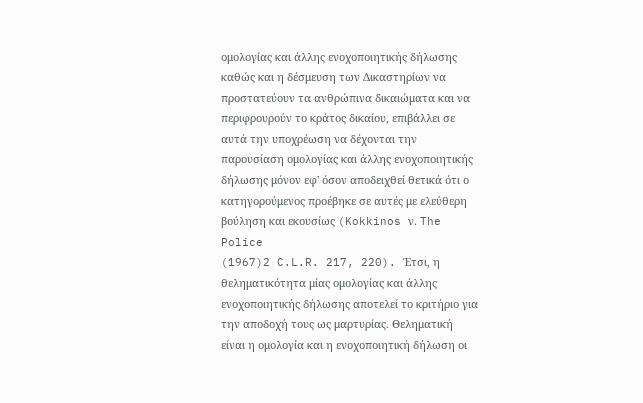ομολογίας και άλλης ενοχοποιητικής δήλωσης καθώς και η δέσμευση των Δικαστηρίων να προστατεύουν τα ανθρώπινα δικαιώματα και να περιφρουρούν το κράτος δικαίου, επιβάλλει σε αυτά την υποχρέωση να δέχονται την παρουσίαση ομολογίας και άλλης ενοχοποιητικής δήλωσης μόνον εφ' όσον αποδειχθεί θετικά ότι ο κατηγορούμενος προέβηκε σε αυτές με ελεύθερη βούληση και εκουσίως (Kokkinos ν. The Police
(1967)2 C.L.R. 217, 220). Έτσι, η θεληματικότητα μίας ομολογίας και άλλης ενοχοποιητικής δήλωσης αποτελεί το κριτήριο για την αποδοχή τους ως μαρτυρίας. Θεληματική είναι η ομολογία και η ενοχοποιητική δήλωση οι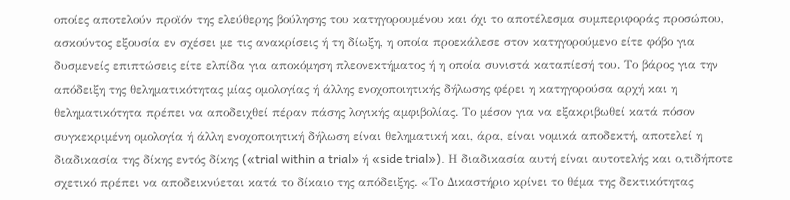οποίες αποτελούν προϊόν της ελεύθερης βούλησης του κατηγορουμένου και όχι το αποτέλεσμα συμπεριφοράς προσώπου, ασκούντος εξουσία εν σχέσει με τις ανακρίσεις ή τη δίωξη, η οποία προεκάλεσε στον κατηγορούμενο είτε φόβο για δυσμενείς επιπτώσεις είτε ελπίδα για αποκόμηση πλεονεκτήματος ή η οποία συνιστά καταπίεσή του. Το βάρος για την απόδειξη της θεληματικότητας μίας ομολογίας ή άλλης ενοχοποιητικής δήλωσης φέρει η κατηγορούσα αρχή και η θεληματικότητα πρέπει να αποδειχθεί πέραν πάσης λογικής αμφιβολίας. Το μέσον για να εξακριβωθεί κατά πόσον συγκεκριμένη ομολογία ή άλλη ενοχοποιητική δήλωση είναι θεληματική και, άρα, είναι νομικά αποδεκτή, αποτελεί η διαδικασία της δίκης εντός δίκης («trial within a trial» ή «side trial»). Η διαδικασία αυτή είναι αυτοτελής και ο,τιδήποτε σχετικό πρέπει να αποδεικνύεται κατά το δίκαιο της απόδειξης. «Το Δικαστήριο κρίνει το θέμα της δεκτικότητας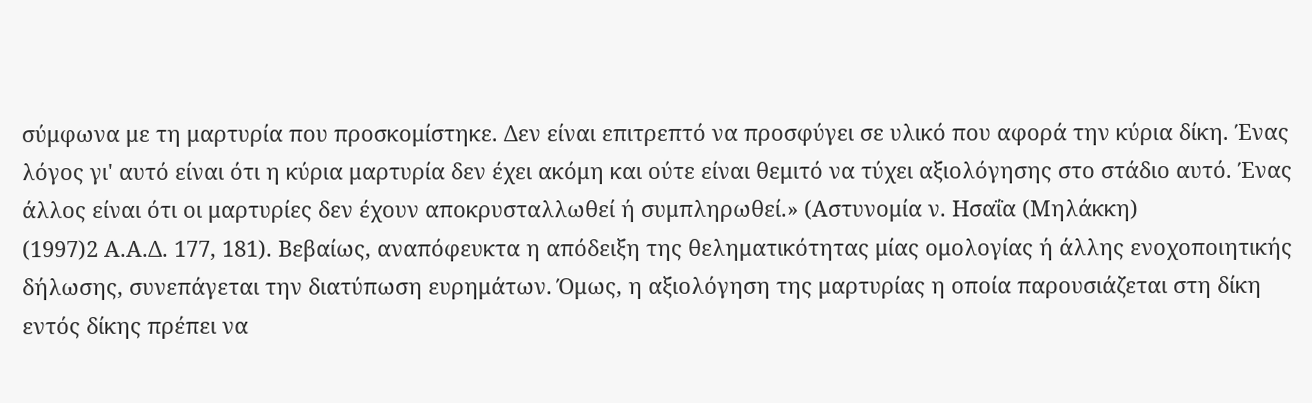σύμφωνα με τη μαρτυρία που προσκομίστηκε. Δεν είναι επιτρεπτό να προσφύγει σε υλικό που αφορά την κύρια δίκη. Ένας λόγος γι' αυτό είναι ότι η κύρια μαρτυρία δεν έχει ακόμη και ούτε είναι θεμιτό να τύχει αξιολόγησης στο στάδιο αυτό. Ένας άλλος είναι ότι οι μαρτυρίες δεν έχουν αποκρυσταλλωθεί ή συμπληρωθεί.» (Αστυνομία ν. Ησαΐα (Μηλάκκη)
(1997)2 Α.Α.Δ. 177, 181). Βεβαίως, αναπόφευκτα η απόδειξη της θεληματικότητας μίας ομολογίας ή άλλης ενοχοποιητικής δήλωσης, συνεπάγεται την διατύπωση ευρημάτων. Όμως, η αξιολόγηση της μαρτυρίας η οποία παρουσιάζεται στη δίκη εντός δίκης πρέπει να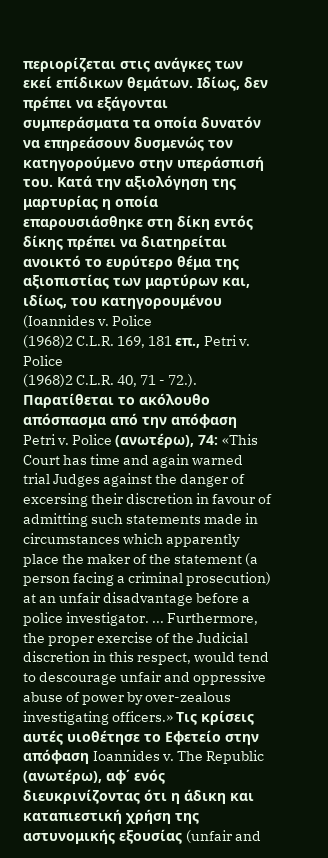περιορίζεται στις ανάγκες των εκεί επίδικων θεμάτων. Ιδίως, δεν πρέπει να εξάγονται συμπεράσματα τα οποία δυνατόν να επηρεάσουν δυσμενώς τον κατηγορούμενο στην υπεράσπισή του. Κατά την αξιολόγηση της μαρτυρίας η οποία επαρουσιάσθηκε στη δίκη εντός δίκης πρέπει να διατηρείται ανοικτό το ευρύτερο θέμα της αξιοπιστίας των μαρτύρων και, ιδίως, του κατηγορουμένου (Ioannides v. Police
(1968)2 C.L.R. 169, 181 επ., Petri v. Police
(1968)2 C.L.R. 40, 71 - 72.). Παρατίθεται το ακόλουθο απόσπασμα από την απόφαση Petri v. Police (ανωτέρω), 74: «This Court has time and again warned trial Judges against the danger of excersing their discretion in favour of admitting such statements made in circumstances which apparently place the maker of the statement (a person facing a criminal prosecution) at an unfair disadvantage before a police investigator. ... Furthermore, the proper exercise of the Judicial discretion in this respect, would tend to descourage unfair and oppressive abuse of power by over-zealous investigating officers.» Τις κρίσεις αυτές υιοθέτησε το Εφετείο στην απόφαση Ioannides v. The Republic (ανωτέρω), αφ΄ ενός διευκρινίζοντας ότι η άδικη και καταπιεστική χρήση της αστυνομικής εξουσίας (unfair and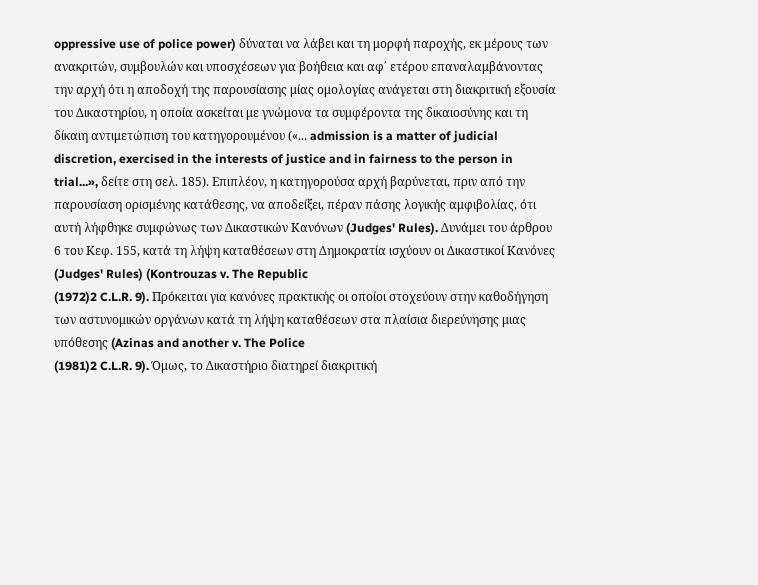oppressive use of police power) δύναται να λάβει και τη μορφή παροχής, εκ μέρους των ανακριτών, συμβουλών και υποσχέσεων για βοήθεια και αφ΄ ετέρου επαναλαμβάνοντας την αρχή ότι η αποδοχή της παρουσίασης μίας ομολογίας ανάγεται στη διακριτική εξουσία του Δικαστηρίου, η οποία ασκείται με γνώμονα τα συμφέροντα της δικαιοσύνης και τη δίκαιη αντιμετώπιση του κατηγορουμένου («... admission is a matter of judicial discretion, exercised in the interests of justice and in fairness to the person in trial...», δείτε στη σελ. 185). Επιπλέον, η κατηγορούσα αρχή βαρύνεται, πριν από την παρουσίαση ορισμένης κατάθεσης, να αποδείξει, πέραν πάσης λογικής αμφιβολίας, ότι αυτή λήφθηκε συμφώνως των Δικαστικών Κανόνων (Judges' Rules). Δυνάμει του άρθρου 6 του Κεφ. 155, κατά τη λήψη καταθέσεων στη Δημοκρατία ισχύουν οι Δικαστικοί Κανόνες (Judges' Rules) (Kontrouzas v. The Republic
(1972)2 C.L.R. 9). Πρόκειται για κανόνες πρακτικής οι οποίοι στοχεύουν στην καθοδήγηση των αστυνομικών οργάνων κατά τη λήψη καταθέσεων στα πλαίσια διερεύνησης μιας υπόθεσης (Azinas and another v. The Police
(1981)2 C.L.R. 9). Όμως, το Δικαστήριο διατηρεί διακριτική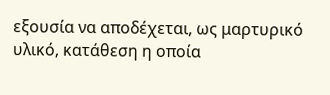εξουσία να αποδέχεται, ως μαρτυρικό υλικό, κατάθεση η οποία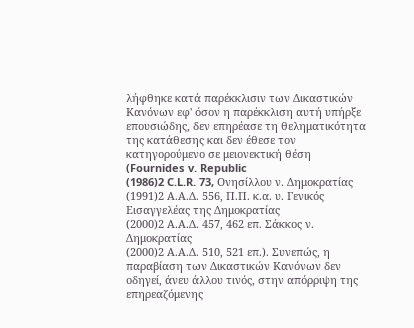λήφθηκε κατά παρέκκλισιν των Δικαστικών Κανόνων εφ' όσον η παρέκκλιση αυτή υπήρξε επουσιώδης, δεν επηρέασε τη θεληματικότητα της κατάθεσης και δεν έθεσε τον κατηγορούμενο σε μειονεκτική θέση (Fournides v. Republic
(1986)2 C.L.R. 73, Ονησίλλου ν. Δημοκρατίας
(1991)2 Α.Α.Δ. 556, Π.Π. κ.α. υ. Γενικός Εισαγγελέας της Δημοκρατίας
(2000)2 Α.Α.Δ. 457, 462 επ. Σάκκος ν. Δημοκρατίας
(2000)2 Α.Α.Δ. 510, 521 επ.). Συνεπώς, η παραβίαση των Δικαστικών Κανόνων δεν οδηγεί, άνευ άλλου τινός, στην απόρριψη της επηρεαζόμενης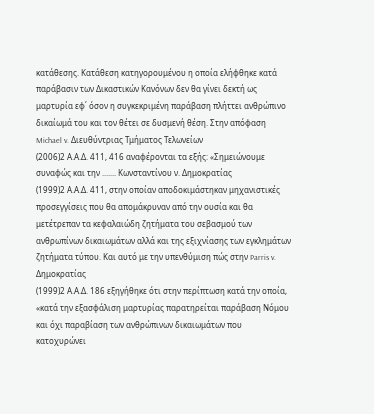κατάθεσης. Κατάθεση κατηγορουμένου η οποία ελήφθηκε κατά παράβασιν των Δικαστικών Κανόνων δεν θα γίνει δεκτή ως μαρτυρία εφ΄ όσον η συγκεκριμένη παράβαση πλήττει ανθρώπινο δικαίωμά του και τον θέτει σε δυσμενή θέση. Στην απόφαση Michael v. Διευθύντριας Τμήματος Τελωνείων
(2006)2 Α.Α.Δ. 411, 416 αναφέρονται τα εξής: «Σημειώνουμε συναφώς και την ....... Κωνσταντίνου ν. Δημοκρατίας
(1999)2 Α.Α.Δ. 411, στην οποίαν αποδοκιμάστηκαν μηχανιστικές προσεγγίσεις που θα απομάκρυναν από την ουσία και θα μετέτρεπαν τα κεφαλαιώδη ζητήματα του σεβασμού των ανθρωπίνων δικαιωμάτων αλλά και της εξιχνίασης των εγκλημάτων ζητήματα τύπου. Και αυτό με την υπενθύμιση πώς στην Parris v. Δημοκρατίας
(1999)2 Α.Α.Δ. 186 εξηγήθηκε ότι στην περίπτωση κατά την οποία, «κατά την εξασφάλιση μαρτυρίας παρατηρείται παράβαση Νόμου και όχι παραβίαση των ανθρώπινων δικαιωμάτων που κατοχυρώνει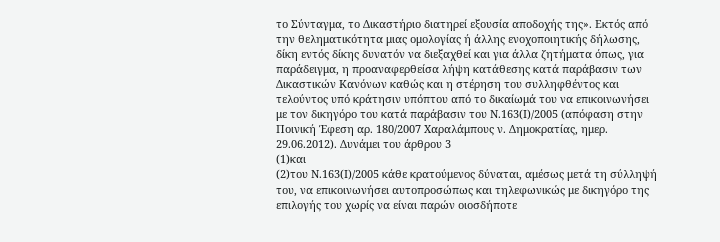το Σύνταγμα, το Δικαστήριο διατηρεί εξουσία αποδοχής της». Εκτός από την θεληματικότητα μιας ομολογίας ή άλλης ενοχοποιητικής δήλωσης, δίκη εντός δίκης δυνατόν να διεξαχθεί και για άλλα ζητήματα όπως, για παράδειγμα, η προαναφερθείσα λήψη κατάθεσης κατά παράβασιν των Δικαστικών Κανόνων καθώς και η στέρηση του συλληφθέντος και τελούντος υπό κράτησιν υπόπτου από το δικαίωμά του να επικοινωνήσει με τον δικηγόρο του κατά παράβασιν του Ν.163(Ι)/2005 (απόφαση στην Ποινική Έφεση αρ. 180/2007 Χαραλάμπους ν. Δημοκρατίας, ημερ. 29.06.2012). Δυνάμει του άρθρου 3
(1)και
(2)του Ν.163(Ι)/2005 κάθε κρατούμενος δύναται, αμέσως μετά τη σύλληψή του, να επικοινωνήσει αυτοπροσώπως και τηλεφωνικώς με δικηγόρο της επιλογής του χωρίς να είναι παρών οιοσδήποτε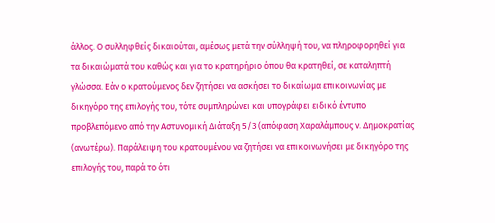άλλος. Ο συλληφθείς δικαιούται, αμέσως μετά την σύλληψή του, να πληροφορηθεί για τα δικαιώματά του καθώς και για το κρατηρήριο όπου θα κρατηθεί, σε καταληπτή γλώσσα. Εάν ο κρατούμενος δεν ζητήσει να ασκήσει το δικαίωμα επικοινωνίας με δικηγόρο της επιλογής του, τότε συμπληρώνει και υπογράφει ειδικό έντυπο προβλεπόμενο από την Αστυνομική Διάταξη 5/3 (απόφαση Χαραλάμπους ν. Δημοκρατίας (ανωτέρω). Παράλειψη του κρατουμένου να ζητήσει να επικοινωνήσει με δικηγόρο της επιλογής του, παρά το ότι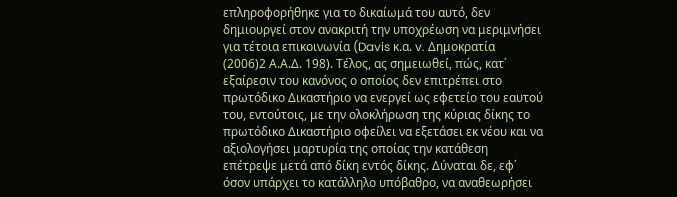επληροφορήθηκε για το δικαίωμά του αυτό, δεν δημιουργεί στον ανακριτή την υποχρέωση να μεριμνήσει για τέτοια επικοινωνία (Davis κ.α. v. Δημοκρατία
(2006)2 Α.Α.Δ. 198). Τέλος, ας σημειωθεί, πώς, κατ΄ εξαίρεσιν του κανόνος ο οποίος δεν επιτρέπει στο πρωτόδικο Δικαστήριο να ενεργεί ως εφετείο του εαυτού του, εντούτοις, με την ολοκλήρωση της κύριας δίκης το πρωτόδικο Δικαστήριο οφείλει να εξετάσει εκ νέου και να αξιολογήσει μαρτυρία της οποίας την κατάθεση επέτρεψε μετά από δίκη εντός δίκης. Δύναται δε, εφ΄ όσον υπάρχει το κατάλληλο υπόβαθρο, να αναθεωρήσει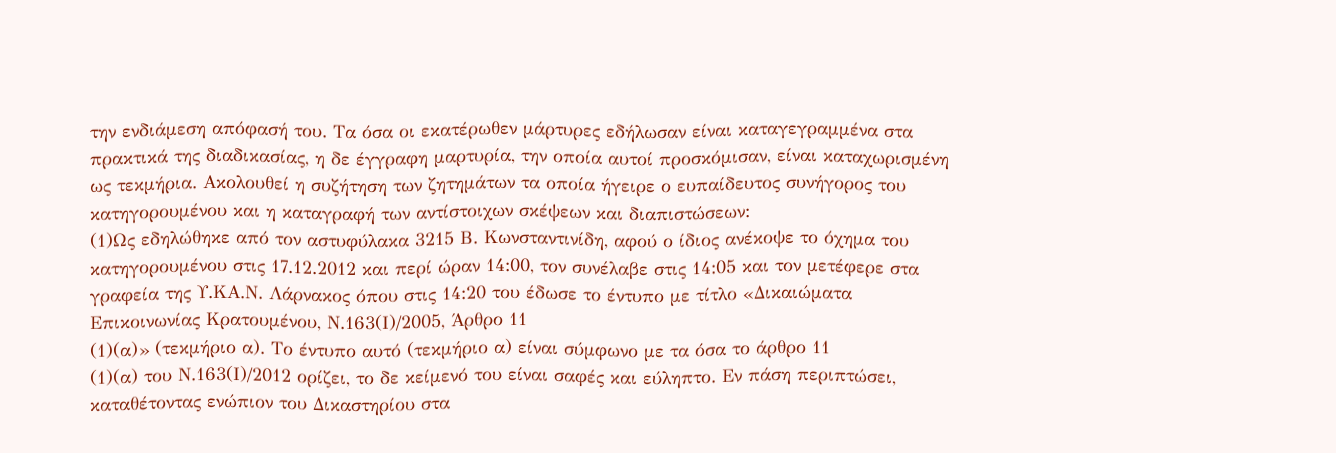την ενδιάμεση απόφασή του. Τα όσα οι εκατέρωθεν μάρτυρες εδήλωσαν είναι καταγεγραμμένα στα πρακτικά της διαδικασίας, η δε έγγραφη μαρτυρία, την οποία αυτοί προσκόμισαν, είναι καταχωρισμένη ως τεκμήρια. Ακολουθεί η συζήτηση των ζητημάτων τα οποία ήγειρε ο ευπαίδευτος συνήγορος του κατηγορουμένου και η καταγραφή των αντίστοιχων σκέψεων και διαπιστώσεων:
(1)Ως εδηλώθηκε από τον αστυφύλακα 3215 Β. Κωνσταντινίδη, αφού ο ίδιος ανέκοψε το όχημα του κατηγορουμένου στις 17.12.2012 και περί ώραν 14:00, τον συνέλαβε στις 14:05 και τον μετέφερε στα γραφεία της Υ.ΚΑ.Ν. Λάρνακος όπου στις 14:20 του έδωσε το έντυπο με τίτλο «Δικαιώματα Επικοινωνίας Κρατουμένου, Ν.163(Ι)/2005, Άρθρο 11
(1)(α)» (τεκμήριο α). Το έντυπο αυτό (τεκμήριο α) είναι σύμφωνο με τα όσα το άρθρο 11
(1)(α) του Ν.163(Ι)/2012 ορίζει, το δε κείμενό του είναι σαφές και εύληπτο. Εν πάση περιπτώσει, καταθέτοντας ενώπιον του Δικαστηρίου στα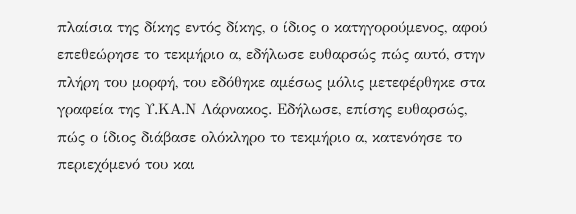πλαίσια της δίκης εντός δίκης, ο ίδιος ο κατηγορούμενος, αφού επεθεώρησε το τεκμήριο α, εδήλωσε ευθαρσώς πώς αυτό, στην πλήρη του μορφή, του εδόθηκε αμέσως μόλις μετεφέρθηκε στα γραφεία της Υ.ΚΑ.Ν Λάρνακος. Εδήλωσε, επίσης ευθαρσώς, πώς ο ίδιος διάβασε ολόκληρο το τεκμήριο α, κατενόησε το περιεχόμενό του και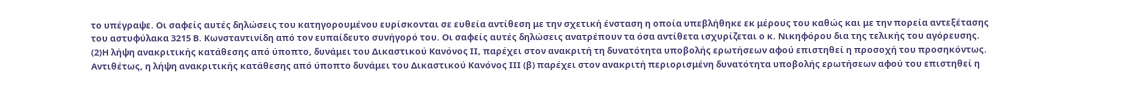το υπέγραψε. Οι σαφείς αυτές δηλώσεις του κατηγορουμένου ευρίσκονται σε ευθεία αντίθεση με την σχετική ένσταση η οποία υπεβλήθηκε εκ μέρους του καθώς και με την πορεία αντεξέτασης του αστυφύλακα 3215 Β. Κωνσταντινίδη από τον ευπαίδευτο συνήγορό του. Οι σαφείς αυτές δηλώσεις ανατρέπουν τα όσα αντίθετα ισχυρίζεται ο κ. Νικηφόρου δια της τελικής του αγόρευσης.
(2)Η λήψη ανακριτικής κατάθεσης από ύποπτο, δυνάμει του Δικαστικού Κανόνος ΙΙ, παρέχει στον ανακριτή τη δυνατότητα υποβολής ερωτήσεων αφού επιστηθεί η προσοχή του προσηκόντως. Αντιθέτως, η λήψη ανακριτικής κατάθεσης από ύποπτο δυνάμει του Δικαστικού Κανόνος ΙΙΙ (β) παρέχει στον ανακριτή περιορισμένη δυνατότητα υποβολής ερωτήσεων αφού του επιστηθεί η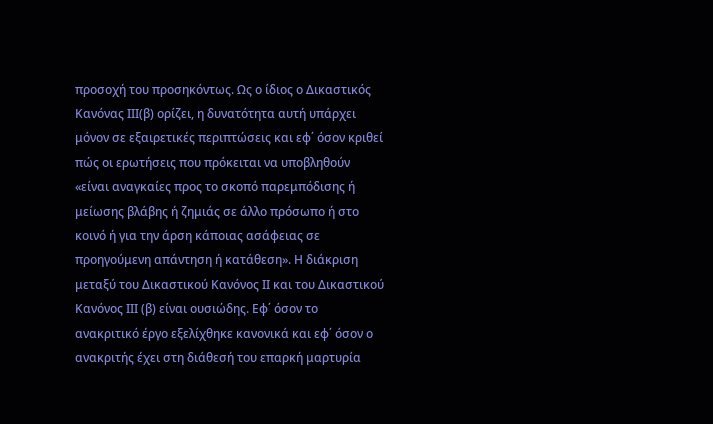προσοχή του προσηκόντως. Ως ο ίδιος ο Δικαστικός Κανόνας ΙΙΙ(β) ορίζει, η δυνατότητα αυτή υπάρχει μόνον σε εξαιρετικές περιπτώσεις και εφ΄ όσον κριθεί πώς οι ερωτήσεις που πρόκειται να υποβληθούν «είναι αναγκαίες προς το σκοπό παρεμπόδισης ή μείωσης βλάβης ή ζημιάς σε άλλο πρόσωπο ή στο κοινό ή για την άρση κάποιας ασάφειας σε προηγούμενη απάντηση ή κατάθεση». Η διάκριση μεταξύ του Δικαστικού Κανόνος ΙΙ και του Δικαστικού Κανόνος ΙΙΙ (β) είναι ουσιώδης. Εφ΄ όσον το ανακριτικό έργο εξελίχθηκε κανονικά και εφ΄ όσον ο ανακριτής έχει στη διάθεσή του επαρκή μαρτυρία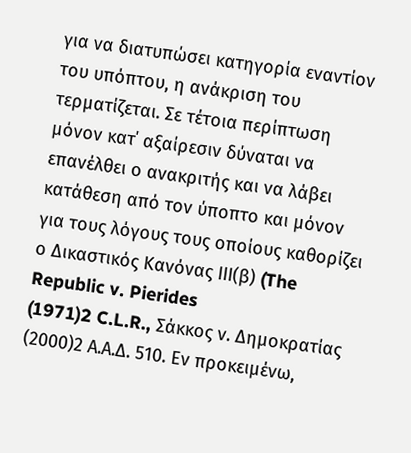για να διατυπώσει κατηγορία εναντίον του υπόπτου, η ανάκριση του τερματίζεται. Σε τέτοια περίπτωση μόνον κατ΄ αξαίρεσιν δύναται να επανέλθει ο ανακριτής και να λάβει κατάθεση από τον ύποπτο και μόνον για τους λόγους τους οποίους καθορίζει ο Δικαστικός Κανόνας ΙΙΙ(β) (The Republic v. Pierides
(1971)2 C.L.R., Σάκκος ν. Δημοκρατίας
(2000)2 Α.Α.Δ. 510. Εν προκειμένω,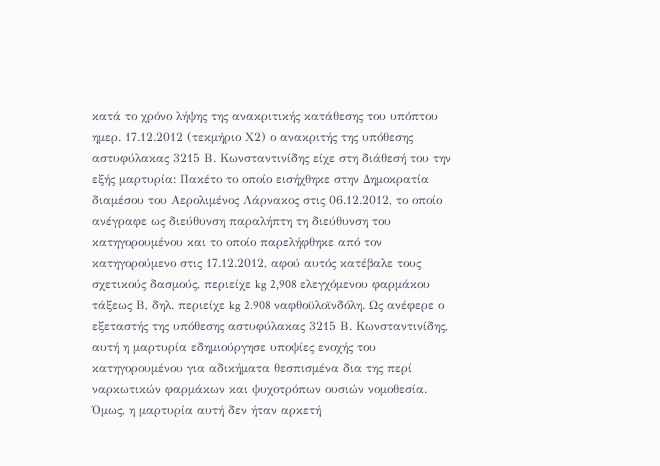κατά το χρόνο λήψης της ανακριτικής κατάθεσης του υπόπτου ημερ. 17.12.2012 (τεκμήριο Χ2) ο ανακριτής της υπόθεσης αστυφύλακας 3215 Β. Κωνσταντινίδης είχε στη διάθεσή του την εξής μαρτυρία: Πακέτο το οποίο εισήχθηκε στην Δημοκρατία διαμέσου του Αερολιμένος Λάρνακος στις 06.12.2012, το οποίο ανέγραφε ως διεύθυνση παραλήπτη τη διεύθυνση του κατηγορουμένου και το οποίο παρελήφθηκε από τον κατηγορούμενο στις 17.12.2012, αφού αυτός κατέβαλε τους σχετικούς δασμούς, περιείχε kg 2,908 ελεγχόμενου φαρμάκου τάξεως Β, δηλ. περιείχε kg 2.908 ναφθοϋλοϊνδόλη. Ως ανέφερε ο εξεταστής της υπόθεσης αστυφύλακας 3215 Β. Κωνσταντινίδης, αυτή η μαρτυρία εδημιούργησε υποψίες ενοχής του κατηγορουμένου για αδικήματα θεσπισμένα δια της περί ναρκωτικών φαρμάκων και ψυχοτρόπων ουσιών νομοθεσία. Όμως, η μαρτυρία αυτή δεν ήταν αρκετή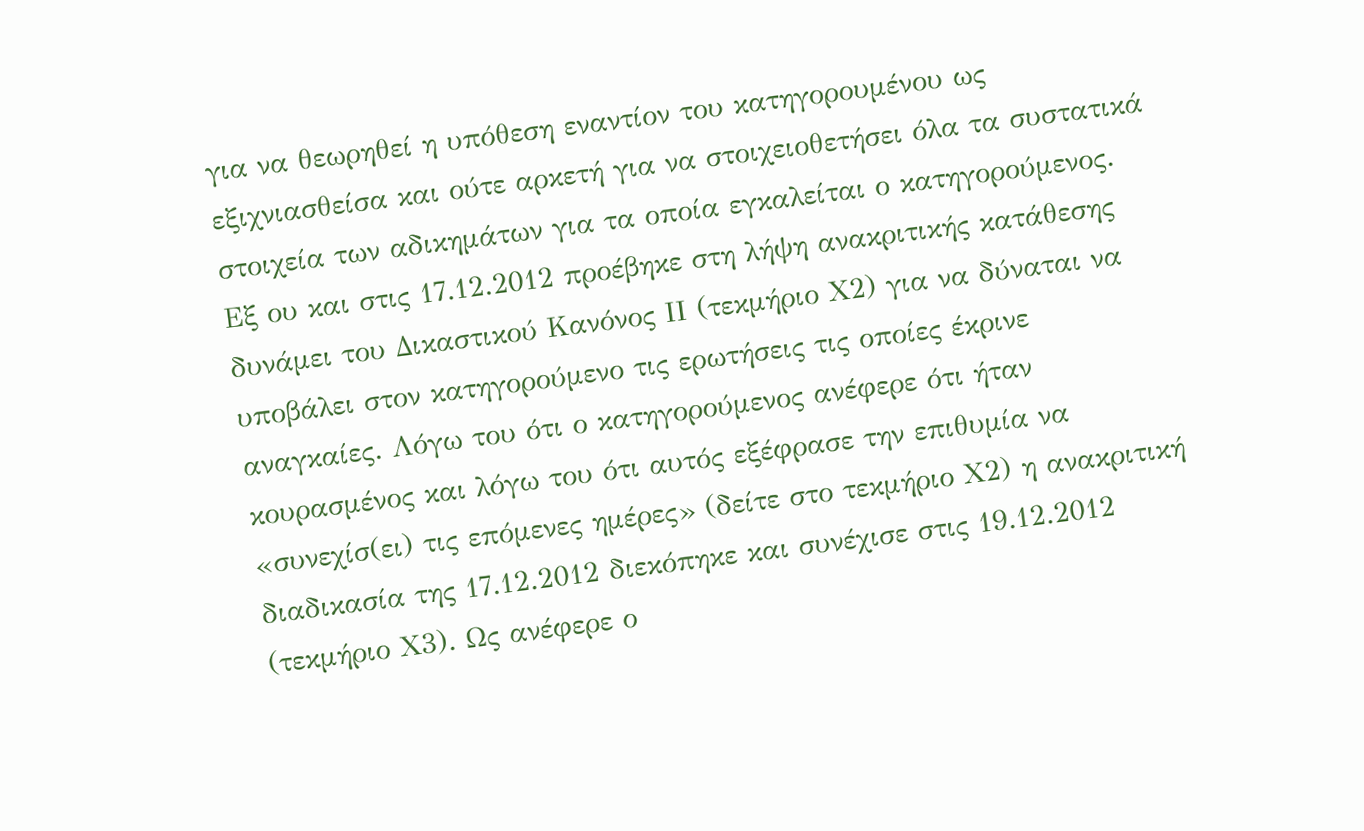για να θεωρηθεί η υπόθεση εναντίον του κατηγορουμένου ως εξιχνιασθείσα και ούτε αρκετή για να στοιχειοθετήσει όλα τα συστατικά στοιχεία των αδικημάτων για τα οποία εγκαλείται ο κατηγορούμενος. Εξ ου και στις 17.12.2012 προέβηκε στη λήψη ανακριτικής κατάθεσης δυνάμει του Δικαστικού Κανόνος ΙΙ (τεκμήριο Χ2) για να δύναται να υποβάλει στον κατηγορούμενο τις ερωτήσεις τις οποίες έκρινε αναγκαίες. Λόγω του ότι ο κατηγορούμενος ανέφερε ότι ήταν κουρασμένος και λόγω του ότι αυτός εξέφρασε την επιθυμία να «συνεχίσ(ει) τις επόμενες ημέρες» (δείτε στο τεκμήριο Χ2) η ανακριτική διαδικασία της 17.12.2012 διεκόπηκε και συνέχισε στις 19.12.2012 (τεκμήριο Χ3). Ως ανέφερε ο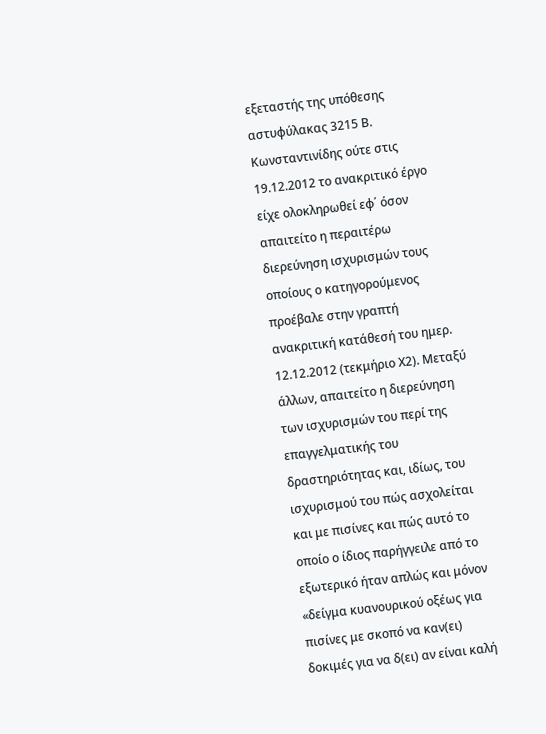εξεταστής της υπόθεσης αστυφύλακας 3215 Β. Κωνσταντινίδης ούτε στις 19.12.2012 το ανακριτικό έργο είχε ολοκληρωθεί εφ΄ όσον απαιτείτο η περαιτέρω διερεύνηση ισχυρισμών τους οποίους ο κατηγορούμενος προέβαλε στην γραπτή ανακριτική κατάθεσή του ημερ. 12.12.2012 (τεκμήριο Χ2). Μεταξύ άλλων, απαιτείτο η διερεύνηση των ισχυρισμών του περί της επαγγελματικής του δραστηριότητας και, ιδίως, του ισχυρισμού του πώς ασχολείται και με πισίνες και πώς αυτό το οποίο ο ίδιος παρήγγειλε από το εξωτερικό ήταν απλώς και μόνον «δείγμα κυανουρικού οξέως για πισίνες με σκοπό να καν(ει) δοκιμές για να δ(ει) αν είναι καλή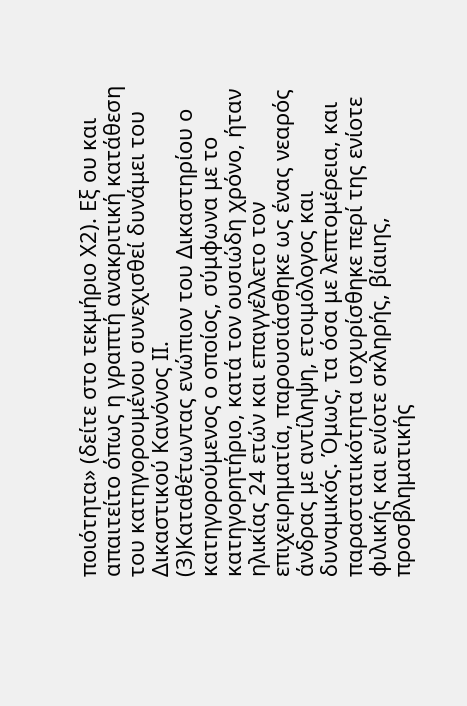ποιότητα» (δείτε στο τεκμήριο Χ2). Εξ ου και απαιτείτο όπως η γραπτή ανακριτική κατάθεση του κατηγορουμένου συνεχισθεί δυνάμει του Δικαστικού Κανόνος ΙΙ.
(3)Καταθέτωντας ενώπιον του Δικαστηρίου ο κατηγορούμενος ο οποίος, σύμφωνα με το κατηγορητήριο, κατά τον ουσιώδη χρόνο, ήταν ηλικίας 24 ετών και επαγγέλλετο τον επιχειρηματία, παρουσιάσθηκε ως ένας νεαρός άνδρας με αντίληψη, ετοιμόλογος και δυναμικός. Όμως, τα όσα με λεπτομέρεια, και παραστατικότητα ισχυρίσθηκε περί της ενίοτε φιλικής και ενίοτε σκληρής, βίαιης, προσβληματικής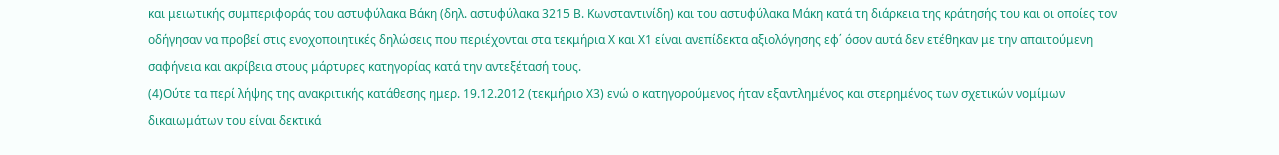και μειωτικής συμπεριφοράς του αστυφύλακα Βάκη (δηλ. αστυφύλακα 3215 Β. Κωνσταντινίδη) και του αστυφύλακα Μάκη κατά τη διάρκεια της κράτησής του και οι οποίες τον οδήγησαν να προβεί στις ενοχοποιητικές δηλώσεις που περιέχονται στα τεκμήρια Χ και Χ1 είναι ανεπίδεκτα αξιολόγησης εφ΄ όσον αυτά δεν ετέθηκαν με την απαιτούμενη σαφήνεια και ακρίβεια στους μάρτυρες κατηγορίας κατά την αντεξέτασή τους.
(4)Ούτε τα περί λήψης της ανακριτικής κατάθεσης ημερ. 19.12.2012 (τεκμήριο Χ3) ενώ ο κατηγορούμενος ήταν εξαντλημένος και στερημένος των σχετικών νομίμων δικαιωμάτων του είναι δεκτικά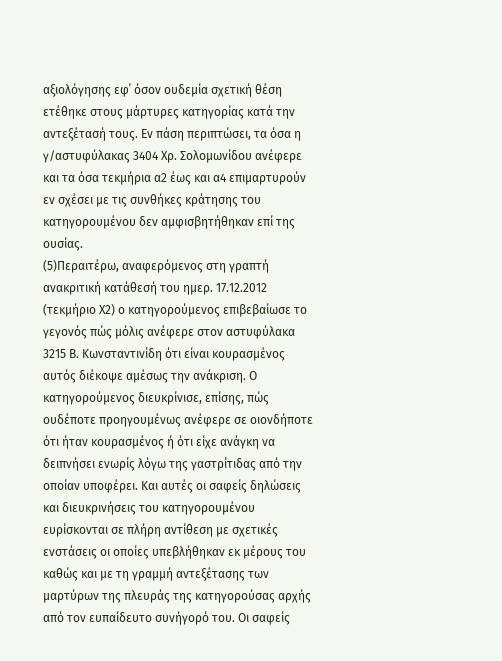αξιολόγησης εφ΄ όσον ουδεμία σχετική θέση ετέθηκε στους μάρτυρες κατηγορίας κατά την αντεξέτασή τους. Εν πάση περιπτώσει, τα όσα η γ/αστυφύλακας 3404 Χρ. Σολομωνίδου ανέφερε και τα όσα τεκμήρια α2 έως και α4 επιμαρτυρούν εν σχέσει με τις συνθήκες κράτησης του κατηγορουμένου δεν αμφισβητήθηκαν επί της ουσίας.
(5)Περαιτέρω, αναφερόμενος στη γραπτή ανακριτική κατάθεσή του ημερ. 17.12.2012 (τεκμήριο Χ2) ο κατηγορούμενος επιβεβαίωσε το γεγονός πώς μόλις ανέφερε στον αστυφύλακα 3215 Β. Κωνσταντινίδη ότι είναι κουρασμένος αυτός διέκοψε αμέσως την ανάκριση. Ο κατηγορούμενος διευκρίνισε, επίσης, πώς ουδέποτε προηγουμένως ανέφερε σε οιονδήποτε ότι ήταν κουρασμένος ή ότι είχε ανάγκη να δειπνήσει ενωρίς λόγω της γαστρίτιδας από την οποίαν υποφέρει. Και αυτές οι σαφείς δηλώσεις και διευκρινήσεις του κατηγορουμένου ευρίσκονται σε πλήρη αντίθεση με σχετικές ενστάσεις οι οποίες υπεβλήθηκαν εκ μέρους του καθώς και με τη γραμμή αντεξέτασης των μαρτύρων της πλευράς της κατηγορούσας αρχής από τον ευπαίδευτο συνήγορό του. Οι σαφείς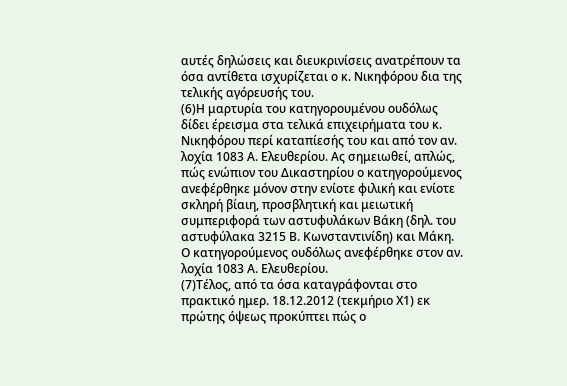αυτές δηλώσεις και διευκρινίσεις ανατρέπουν τα όσα αντίθετα ισχυρίζεται ο κ. Νικηφόρου δια της τελικής αγόρευσής του.
(6)Η μαρτυρία του κατηγορουμένου ουδόλως δίδει έρεισμα στα τελικά επιχειρήματα του κ. Νικηφόρου περί καταπίεσής του και από τον αν. λοχία 1083 Α. Ελευθερίου. Ας σημειωθεί, απλώς, πώς ενώπιον του Δικαστηρίου ο κατηγορούμενος ανεφέρθηκε μόνον στην ενίοτε φιλική και ενίοτε σκληρή βίαιη, προσβλητική και μειωτική συμπεριφορά των αστυφυλάκων Βάκη (δηλ. του αστυφύλακα 3215 Β. Κωνσταντινίδη) και Μάκη. Ο κατηγορούμενος ουδόλως ανεφέρθηκε στον αν. λοχία 1083 Α. Ελευθερίου.
(7)Τέλος, από τα όσα καταγράφονται στο πρακτικό ημερ. 18.12.2012 (τεκμήριο Χ1) εκ πρώτης όψεως προκύπτει πώς ο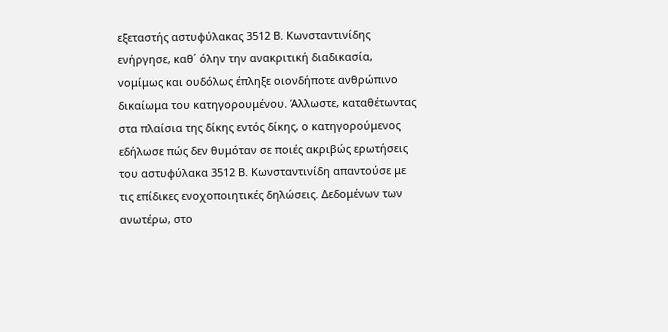εξεταστής αστυφύλακας 3512 Β. Κωνσταντινίδης ενήργησε, καθ΄ όλην την ανακριτική διαδικασία, νομίμως και ουδόλως έπληξε οιονδήποτε ανθρώπινο δικαίωμα του κατηγορουμένου. Άλλωστε, καταθέτωντας στα πλαίσια της δίκης εντός δίκης, ο κατηγορούμενος εδήλωσε πώς δεν θυμόταν σε ποιές ακριβώς ερωτήσεις του αστυφύλακα 3512 Β. Κωνσταντινίδη απαντούσε με τις επίδικες ενοχοποιητικές δηλώσεις. Δεδομένων των ανωτέρω, στο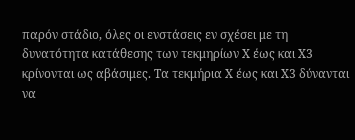παρόν στάδιο, όλες οι ενστάσεις εν σχέσει με τη δυνατότητα κατάθεσης των τεκμηρίων Χ έως και Χ3 κρίνονται ως αβάσιμες. Τα τεκμήρια Χ έως και Χ3 δύνανται να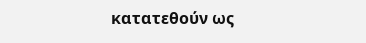κατατεθούν ως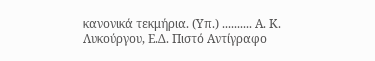κανονικά τεκμήρια. (Υπ.) .......... Α. Κ. Λυκούργου, Ε.Δ. Πιστό Αντίγραφο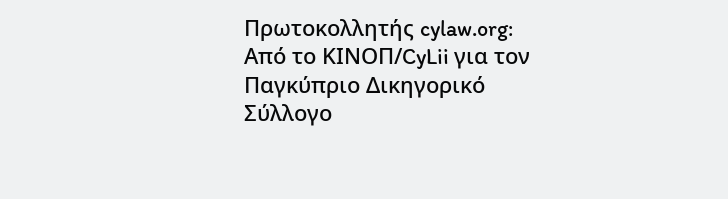Πρωτοκολλητής cylaw.org: Από το ΚΙΝOΠ/CyLii για τον Παγκύπριο Δικηγορικό Σύλλογο